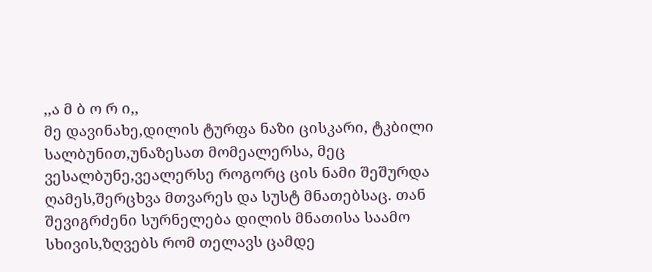,,ა მ ბ ო რ ი,,
მე დავინახე,დილის ტურფა ნაზი ცისკარი, ტკბილი სალბუნით,უნაზესათ მომეალერსა, მეც ვესალბუნე,ვეალერსე როგორც ცის ნამი შეშურდა ღამეს,შერცხვა მთვარეს და სუსტ მნათებსაც. თან შევიგრძენი სურნელება დილის მნათისა საამო სხივის,ზღვებს რომ თელავს ცამდე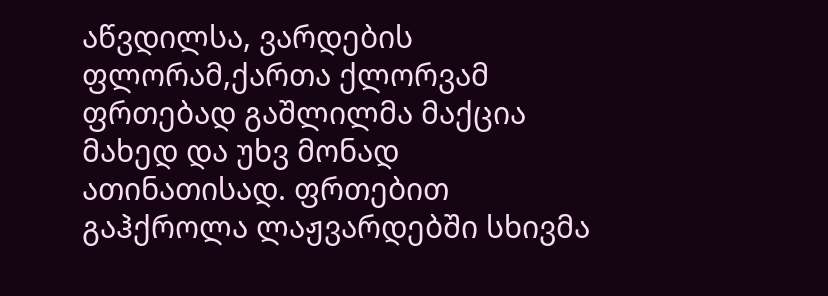აწვდილსა, ვარდების ფლორამ,ქართა ქლორვამ ფრთებად გაშლილმა მაქცია მახედ და უხვ მონად ათინათისად. ფრთებით გაჰქროლა ლაჟვარდებში სხივმა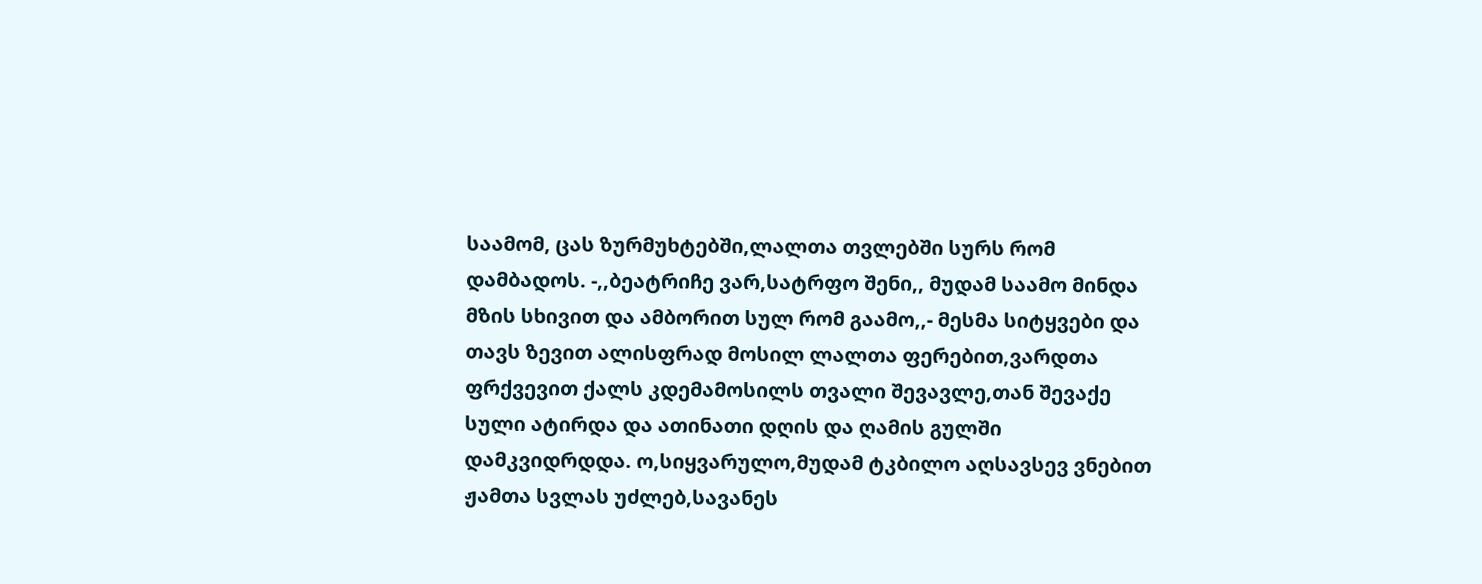საამომ, ცას ზურმუხტებში,ლალთა თვლებში სურს რომ დამბადოს. -,,ბეატრიჩე ვარ,სატრფო შენი,, მუდამ საამო მინდა მზის სხივით და ამბორით სულ რომ გაამო,,- მესმა სიტყვები და თავს ზევით ალისფრად მოსილ ლალთა ფერებით,ვარდთა ფრქვევით ქალს კდემამოსილს თვალი შევავლე,თან შევაქე სული ატირდა და ათინათი დღის და ღამის გულში დამკვიდრდდა. ო,სიყვარულო,მუდამ ტკბილო აღსავსევ ვნებით ჟამთა სვლას უძლებ,სავანეს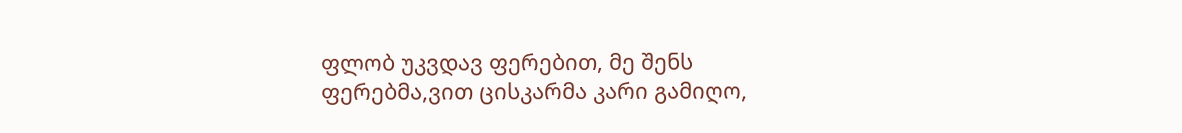ფლობ უკვდავ ფერებით, მე შენს ფერებმა,ვით ცისკარმა კარი გამიღო,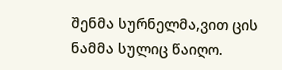შენმა სურნელმა,ვით ცის ნამმა სულიც წაიღო.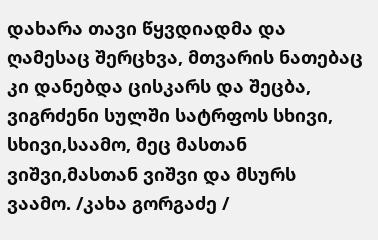დახარა თავი წყვდიადმა და ღამესაც შერცხვა, მთვარის ნათებაც კი დანებდა ცისკარს და შეცბა, ვიგრძენი სულში სატრფოს სხივი, სხივი,საამო, მეც მასთან ვიშვი,მასთან ვიშვი და მსურს ვაამო. /კახა გორგაძე /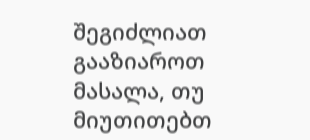შეგიძლიათ გააზიაროთ მასალა, თუ მიუთითებთ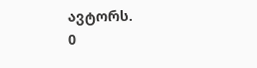ავტორს.
0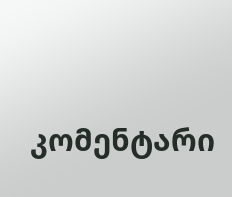კომენტარი